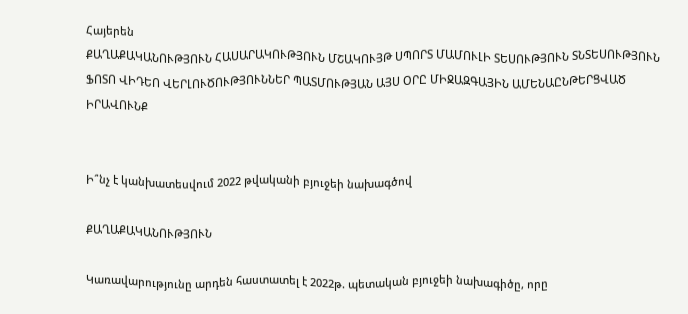Հայերեն
ՔԱՂԱՔԱԿԱՆՈՒԹՅՈՒՆ ՀԱՍԱՐԱԿՈՒԹՅՈՒՆ ՄՇԱԿՈՒՅԹ ՍՊՈՐՏ ՄԱՄՈՒԼԻ ՏԵՍՈՒԹՅՈՒՆ ՏՆՏԵՍՈՒԹՅՈՒՆ ՖՈՏՈ ՎԻԴԵՈ ՎԵՐԼՈՒԾՈՒԹՅՈՒՆՆԵՐ ՊԱՏՄՈՒԹՅԱՆ ԱՅՍ ՕՐԸ ՄԻՋԱԶԳԱՅԻՆ ԱՄԵՆԱԸՆԹԵՐՑՎԱԾ ԻՐԱՎՈՒՆՔ


Ի՞նչ է կանխատեսվում 2022 թվականի բյուջեի նախագծով

ՔԱՂԱՔԱԿԱՆՈՒԹՅՈՒՆ

Կառավարությունը արդեն հաստատել է 2022թ. պետական բյուջեի նախագիծը, որը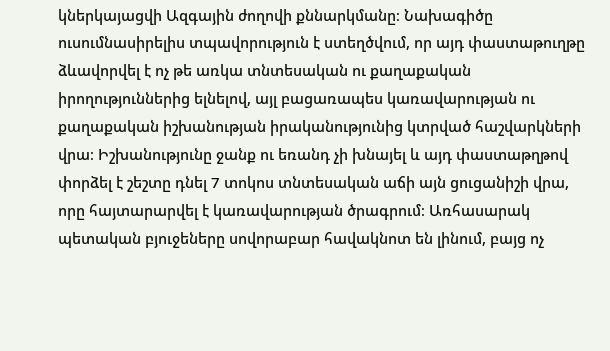կներկայացվի Ազգային ժողովի քննարկմանը։ Նախագիծը ուսումնասիրելիս տպավորություն է ստեղծվում, որ այդ փաստաթուղթը ձևավորվել է ոչ թե առկա տնտեսական ու քաղաքական իրողություններից ելնելով, այլ բացառապես կառավարության ու քաղաքական իշխանության իրականությունից կտրված հաշվարկների վրա։ Իշխանությունը ջանք ու եռանդ չի խնայել և այդ փաստաթղթով փորձել է շեշտը դնել 7 տոկոս տնտեսական աճի այն ցուցանիշի վրա, որը հայտարարվել է կառավարության ծրագրում։ Առհասարակ պետական բյուջեները սովորաբար հավակնոտ են լինում, բայց ոչ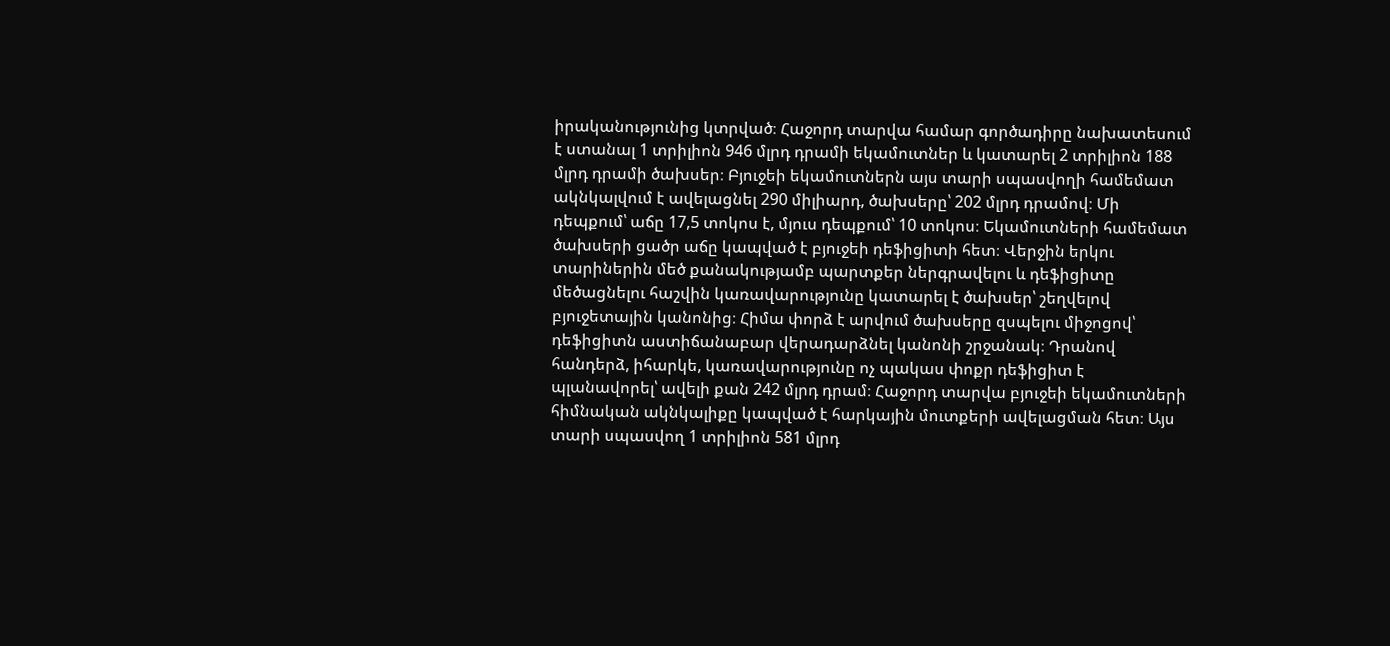իրականությունից կտրված։ Հաջորդ տարվա համար գործադիրը նախատեսում է ստանալ 1 տրիլիոն 946 մլրդ դրամի եկամուտներ և կատարել 2 տրիլիոն 188 մլրդ դրամի ծախսեր։ Բյուջեի եկամուտներն այս տարի սպասվողի համեմատ ակնկալվում է ավելացնել 290 միլիարդ, ծախսերը՝ 202 մլրդ դրամով։ Մի դեպքում՝ աճը 17,5 տոկոս է, մյուս դեպքում՝ 10 տոկոս։ Եկամուտների համեմատ ծախսերի ցածր աճը կապված է բյուջեի դեֆիցիտի հետ։ Վերջին երկու տարիներին մեծ քանակությամբ պարտքեր ներգրավելու և դեֆիցիտը մեծացնելու հաշվին կառավարությունը կատարել է ծախսեր՝ շեղվելով բյուջետային կանոնից։ Հիմա փորձ է արվում ծախսերը զսպելու միջոցով՝ դեֆիցիտն աստիճանաբար վերադարձնել կանոնի շրջանակ։ Դրանով հանդերձ, իհարկե, կառավարությունը ոչ պակաս փոքր դեֆիցիտ է պլանավորել՝ ավելի քան 242 մլրդ դրամ։ Հաջորդ տարվա բյուջեի եկամուտների հիմնական ակնկալիքը կապված է հարկային մուտքերի ավելացման հետ։ Այս տարի սպասվող 1 տրիլիոն 581 մլրդ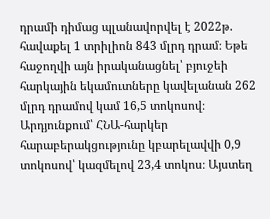դրամի դիմաց պլանավորվել է 2022թ. հավաքել 1 տրիլիոն 843 մլրդ դրամ։ Եթե հաջողվի այն իրականացնել՝ բյուջեի հարկային եկամուտները կավելանան 262 մլրդ դրամով կամ 16,5 տոկոսով։ Արդյունքում՝ ՀՆԱ-հարկեր հարաբերակցությունը կբարելավվի 0,9 տոկոսով՝ կազմելով 23,4 տոկոս։ Այստեղ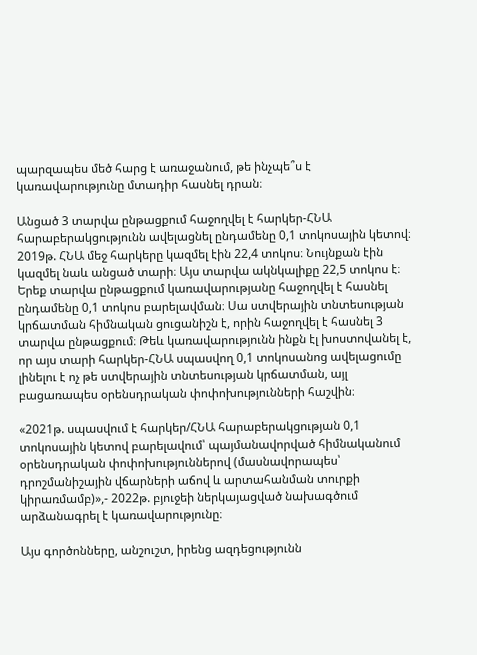պարզապես մեծ հարց է առաջանում, թե ինչպե՞ս է կառավարությունը մտադիր հասնել դրան։

Անցած 3 տարվա ընթացքում հաջողվել է հարկեր-ՀՆԱ հարաբերակցությունն ավելացնել ընդամենը 0,1 տոկոսային կետով։ 2019թ. ՀՆԱ մեջ հարկերը կազմել էին 22,4 տոկոս։ Նույնքան էին կազմել նաև անցած տարի։ Այս տարվա ակնկալիքը 22,5 տոկոս է։ Երեք տարվա ընթացքում կառավարությանը հաջողվել է հասնել ընդամենը 0,1 տոկոս բարելավման։ Սա ստվերային տնտեսության կրճատման հիմնական ցուցանիշն է, որին հաջողվել է հասնել 3 տարվա ընթացքում։ Թեև կառավարությունն ինքն էլ խոստովանել է, որ այս տարի հարկեր-ՀՆԱ սպասվող 0,1 տոկոսանոց ավելացումը լինելու է ոչ թե ստվերային տնտեսության կրճատման, այլ բացառապես օրենսդրական փոփոխությունների հաշվին։

«2021թ. սպասվում է հարկեր/ՀՆԱ հարաբերակցության 0,1 տոկոսային կետով բարելավում՝ պայմանավորված հիմնականում օրենսդրական փոփոխություններով (մասնավորապես՝ դրոշմանիշային վճարների աճով և արտահանման տուրքի կիրառմամբ)»,- 2022թ. բյուջեի ներկայացված նախագծում արձանագրել է կառավարությունը։

Այս գործոնները, անշուշտ, իրենց ազդեցությունն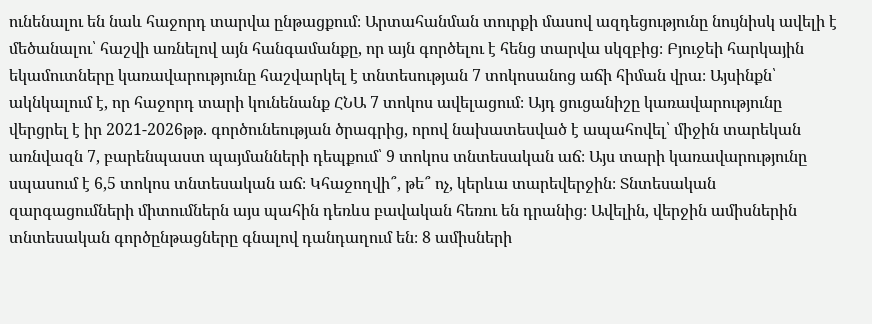ունենալու են նաև հաջորդ տարվա ընթացքում։ Արտահանման տուրքի մասով ազդեցությունը նույնիսկ ավելի է մեծանալու՝ հաշվի առնելով այն հանգամանքը, որ այն գործելու է հենց տարվա սկզբից։ Բյուջեի հարկային եկամուտները կառավարությունը հաշվարկել է տնտեսության 7 տոկոսանոց աճի հիման վրա։ Այսինքն՝ ակնկալում է, որ հաջորդ տարի կունենանք ՀՆԱ 7 տոկոս ավելացում։ Այդ ցուցանիշը կառավարությունը վերցրել է իր 2021-2026թթ. գործունեության ծրագրից, որով նախատեսված է ապահովել՝ միջին տարեկան առնվազն 7, բարենպաստ պայմանների դեպքում՝ 9 տոկոս տնտեսական աճ։ Այս տարի կառավարությունը սպասում է 6,5 տոկոս տնտեսական աճ։ Կհաջողվի՞, թե՞ ոչ, կերևա տարեվերջին։ Տնտեսական զարգացումների միտումներն այս պահին դեռևս բավական հեռու են դրանից։ Ավելին, վերջին ամիսներին տնտեսական գործընթացները գնալով դանդաղում են։ 8 ամիսների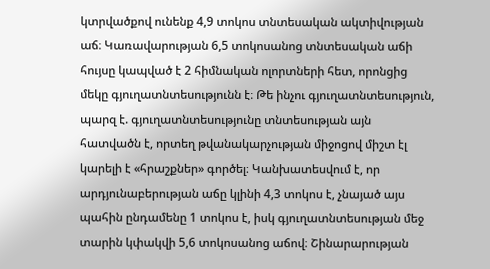կտրվածքով ունենք 4,9 տոկոս տնտեսական ակտիվության աճ։ Կառավարության 6,5 տոկոսանոց տնտեսական աճի հույսը կապված է 2 հիմնական ոլորտների հետ, որոնցից մեկը գյուղատնտեսությունն է։ Թե ինչու գյուղատնտեսություն, պարզ է. գյուղատնտեսությունը տնտեսության այն հատվածն է, որտեղ թվանակարչության միջոցով միշտ էլ կարելի է «հրաշքներ» գործել։ Կանխատեսվում է, որ արդյունաբերության աճը կլինի 4,3 տոկոս է, չնայած այս պահին ընդամենը 1 տոկոս է, իսկ գյուղատնտեսության մեջ տարին կփակվի 5,6 տոկոսանոց աճով։ Շինարարության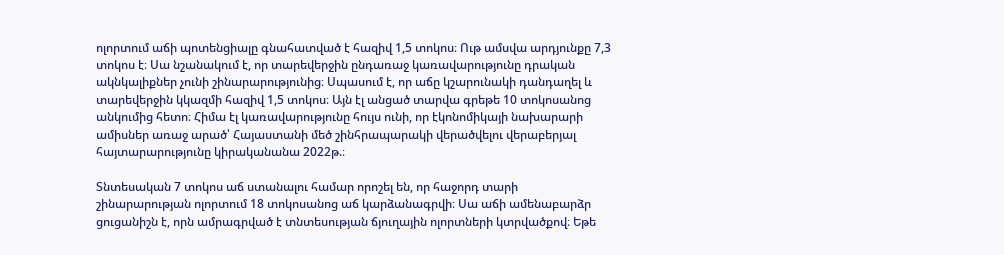ոլորտում աճի պոտենցիալը գնահատված է հազիվ 1,5 տոկոս։ Ութ ամսվա արդյունքը 7,3 տոկոս է։ Սա նշանակում է, որ տարեվերջին ընդառաջ կառավարությունը դրական ակնկալիքներ չունի շինարարությունից։ Սպասում է, որ աճը կշարունակի դանդաղել և տարեվերջին կկազմի հազիվ 1,5 տոկոս։ Այն էլ անցած տարվա գրեթե 10 տոկոսանոց անկումից հետո։ Հիմա էլ կառավարությունը հույս ունի, որ էկոնոմիկայի նախարարի ամիսներ առաջ արած՝ Հայաստանի մեծ շինհրապարակի վերածվելու վերաբերյալ հայտարարությունը կիրականանա 2022թ.։

Տնտեսական 7 տոկոս աճ ստանալու համար որոշել են, որ հաջորդ տարի շինարարության ոլորտում 18 տոկոսանոց աճ կարձանագրվի։ Սա աճի ամենաբարձր ցուցանիշն է, որն ամրագրված է տնտեսության ճյուղային ոլորտների կտրվածքով։ Եթե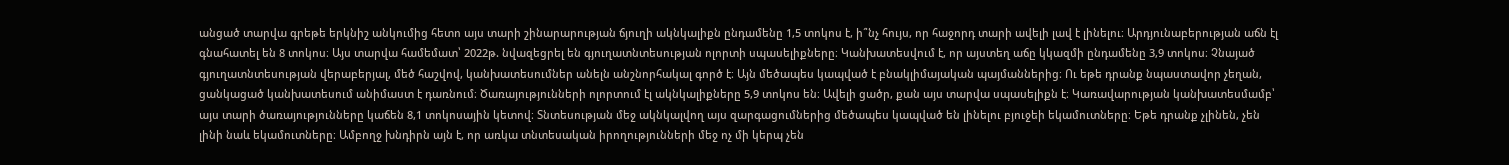անցած տարվա գրեթե երկնիշ անկումից հետո այս տարի շինարարության ճյուղի ակնկալիքն ընդամենը 1,5 տոկոս է, ի՞նչ հույս, որ հաջորդ տարի ավելի լավ է լինելու։ Արդյունաբերության աճն էլ գնահատել են 8 տոկոս։ Այս տարվա համեմատ՝ 2022թ. նվազեցրել են գյուղատնտեսության ոլորտի սպասելիքները։ Կանխատեսվում է, որ այստեղ աճը կկազմի ընդամենը 3,9 տոկոս։ Չնայած գյուղատնտեսության վերաբերյալ, մեծ հաշվով, կանխատեսումներ անելն անշնորհակալ գործ է։ Այն մեծապես կապված է բնակլիմայական պայմաններից։ Ու եթե դրանք նպաստավոր չեղան, ցանկացած կանխատեսում անիմաստ է դառնում։ Ծառայությունների ոլորտում էլ ակնկալիքները 5,9 տոկոս են։ Ավելի ցածր, քան այս տարվա սպասելիքն է։ Կառավարության կանխատեսմամբ՝ այս տարի ծառայությունները կաճեն 8,1 տոկոսային կետով։ Տնտեսության մեջ ակնկալվող այս զարգացումներից մեծապես կապված են լինելու բյուջեի եկամուտները։ Եթե դրանք չլինեն, չեն լինի նաև եկամուտները։ Ամբողջ խնդիրն այն է, որ առկա տնտեսական իրողությունների մեջ ոչ մի կերպ չեն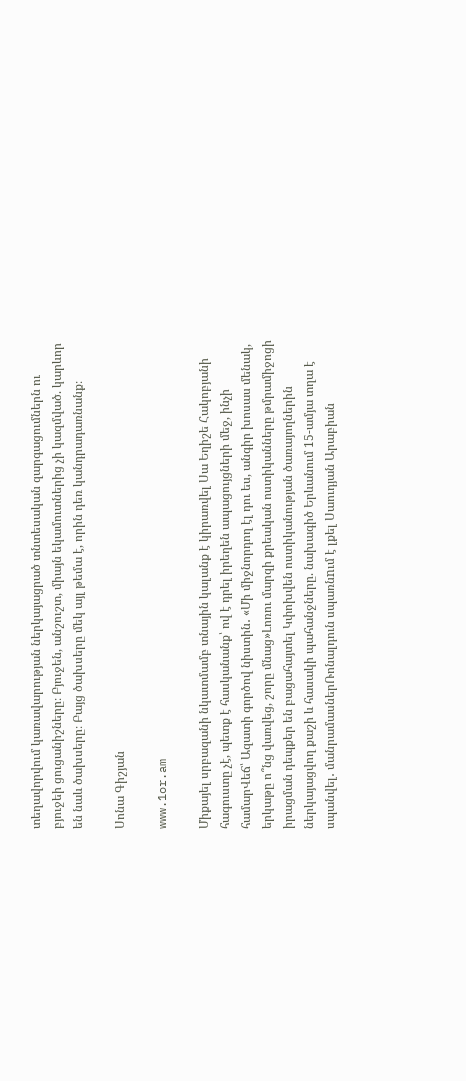տեղավորվում կառավարության ներկայացրած տնտեսական զարգացումներն ու բյուջեի ցուցանիշները։ Բյուջեն, անշուշտ, միայն եկամուտներից չի կազմված. կարևոր են նաև ծախսերը։ Բայց ծախսերը մեկ այլ թեմա է, որին դեռ կանդրադառնանք։

Սոնա Գիշյան

www.1or.am

Միքայել սրբազանի նկատմամբ տնային կալանք է կիրառվել Սա Եղիշե Հակոբյանի հագուստը չէ, պետք է հասկանանք՝ ով է դրել իրեղեն ապացույցների մեջ, ինչի համարՎեճ՝ Ազատի գործով նիստին․ «Մի միջնորդող էլ դու ես, անգիր խոսաս մենակ, երկաթը ո՞նց վառվեց, շորը մնաց»Լոռու մարզի քրեական ոստիկանները թմրամիջոցի իրացման դեպքեր են բացահայտել Կփոխվեն ոստիկանության ծառայողներին ներկայացվող քաշի և հասակի պահանջները. նախագիծ Երևանում 15-ամյա տղա է սպանվել․ մանրամասներՌոնալդուն սպառնnւմ է լքել Սաուդյան Արաբիան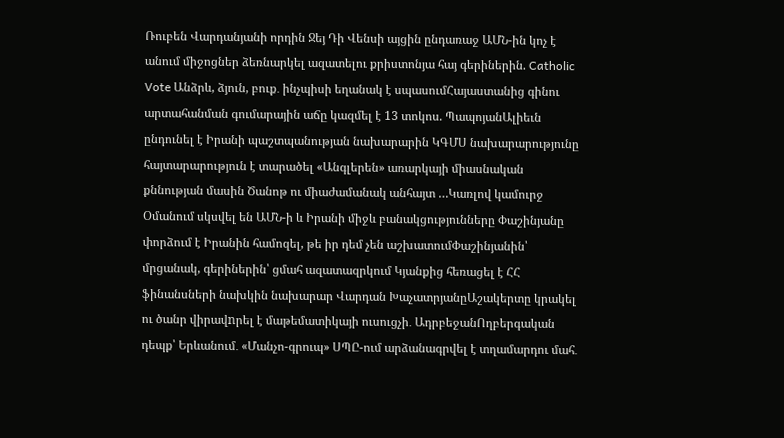Ռուբեն Վարդանյանի որդին Ջեյ Դի Վենսի այցին ընդառաջ ԱՄՆ-ին կոչ է անում միջոցներ ձեռնարկել ազատելու քրիստոնյա հայ գերիներին. Catholic Vote Անձրև, ձյուն, բուք․ ինչպիսի եղանակ է սպասումՀայաստանից գինու արտահանման գումարային աճը կազմել է 13 տոկոս. ՊապոյանԱլիեւն ընդունել է Իրանի պաշտպանության նախարարին ԿԳՄՍ նախարարությունը հայտարարություն է տարածել «Անգլերեն» առարկայի միասնական քննության մասին Ծանոթ ու միաժամանակ անհայտ …Կառլով կամուրջ Օմանում սկսվել են ԱՄՆ-ի և Իրանի միջև բանակցությունները Փաշինյանը փորձում է Իրանին համոզել, թե իր դեմ չեն աշխատումՓաշինյանին՝ մրցանակ, գերիներին՝ ցմահ ազատազրկում Կյանքից հեռացել է ՀՀ ֆինանսների նախկին նախարար Վարդան ԽաչատրյանըԱշակերտը կրակել ու ծանր վիրավnրել է մաթեմատիկայի ուսուցչի․ ԱդրբեջանՈղբերգական դեպք՝ Երևանում․ «Մանչո-գրուպ» ՍՊԸ-ում արձանագրվել է տղամարդու մահ․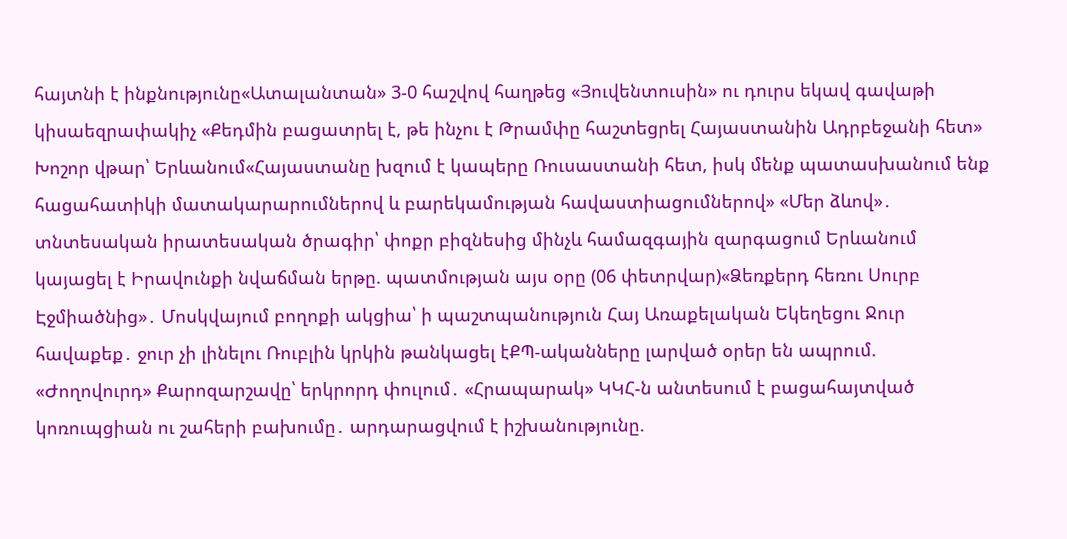հայտնի է ինքնությունը«Ատալանտան» 3-0 հաշվով հաղթեց «Յուվենտուսին» ու դուրս եկավ գավաթի կիսաեզրափակիչ «Քեդմին բացատրել է, թե ինչու է Թրամփը հաշտեցրել Հայաստանին Ադրբեջանի հետ» Խոշոր վթար՝ Երևանում«Հայաստանը խզում է կապերը Ռուսաստանի հետ, իսկ մենք պատասխանում ենք հացահատիկի մատակարարումներով և բարեկամության հավաստիացումներով» «Մեր ձևով»․ տնտեսական իրատեսական ծրագիր՝ փոքր բիզնեսից մինչև համազգային զարգացում Երևանում կայացել է Իրավունքի նվաճման երթը. պատմության այս օրը (06 փետրվար)«Ձեռքերդ հեռու Սուրբ Էջմիածնից»․ Մոսկվայում բողոքի ակցիա՝ ի պաշտպանություն Հայ Առաքելական Եկեղեցու Ջուր հավաքեք․ ջուր չի լինելու Ռուբլին կրկին թանկացել էՔՊ-ականները լարված օրեր են ապրում. «Ժողովուրդ» Քարոզարշավը՝ երկրորդ փուլում․ «Հրապարակ» ԿԿՀ-ն անտեսում է բացահայտված կոռուպցիան ու շահերի բախումը․ արդարացվում է իշխանությունը.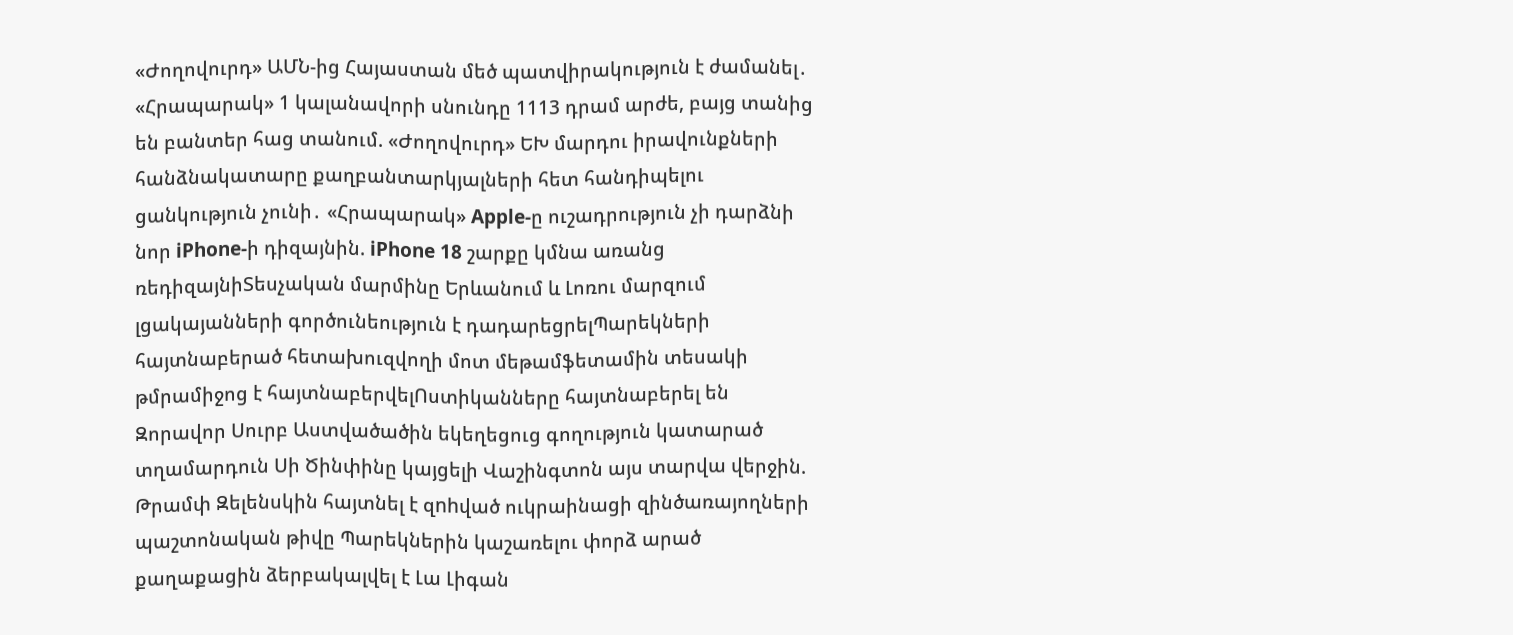«Ժողովուրդ» ԱՄՆ-ից Հայաստան մեծ պատվիրակություն է ժամանել․ «Հրապարակ» 1 կալանավորի սնունդը 1113 դրամ արժե, բայց տանից են բանտեր հաց տանում. «Ժողովուրդ» ԵԽ մարդու իրավունքների հանձնակատարը քաղբանտարկյալների հետ հանդիպելու ցանկություն չունի․ «Հրապարակ» Apple-ը ուշադրություն չի դարձնի նոր iPhone-ի դիզայնին. iPhone 18 շարքը կմնա առանց ռեդիզայնիՏեսչական մարմինը Երևանում և Լոռու մարզում լցակայանների գործունեություն է դադարեցրելՊարեկների հայտնաբերած հետախուզվողի մոտ մեթամֆետամին տեսակի թմրամիջոց է հայտնաբերվելՈստիկանները հայտնաբերել են Զորավոր Սուրբ Աստվածածին եկեղեցուց գողություն կատարած տղամարդուն Սի Ծինփինը կայցելի Վաշինգտոն այս տարվա վերջին. Թրամփ Զելենսկին հայտնել է զnhված ուկրաինացի զինծառայողների պաշտոնական թիվը Պարեկներին կաշառելու փորձ արած քաղաքացին ձերբակալվել է Լա Լիգան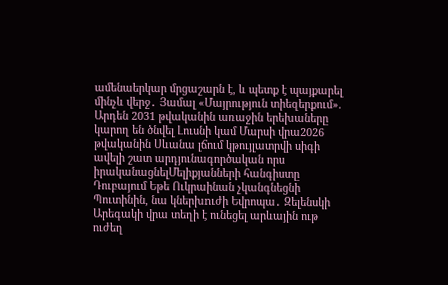ամենաերկար մրցաշարն է, և պետք է պայքարել մինչև վերջ․ Յամալ «Մայրություն տիեզերքում». Արդեն 2031 թվականին առաջին երեխաները կարող են ծնվել Լուսնի կամ Մարսի վրա2026 թվականին Սևանա լճում կթույլատրվի սիգի ավելի շատ արդյունագործական որս իրականացնելՄելիքյանների հանգիստը Դուբայում Եթե Ուկրաինան չկանգնեցնի Պուտինին, նա կներխnւժի Եվրոպա․ Զելենսկի Արեգակի վրա տեղի է ունեցել արևային ութ ուժեղ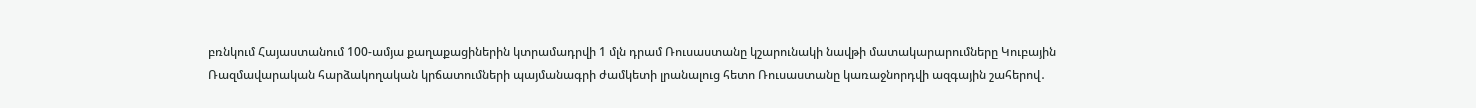բռնկում Հայաստանում 100-ամյա քաղաքացիներին կտրամադրվի 1 մլն դրամ Ռուսաստանը կշարունակի նավթի մատակարարումները Կուբային Ռազմավարական հարձակողական կրճատումների պայմանագրի ժամկետի լրանալուց հետո Ռուսաստանը կառաջնորդվի ազգային շահերով․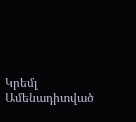Կրեմլ
Ամենադիտված